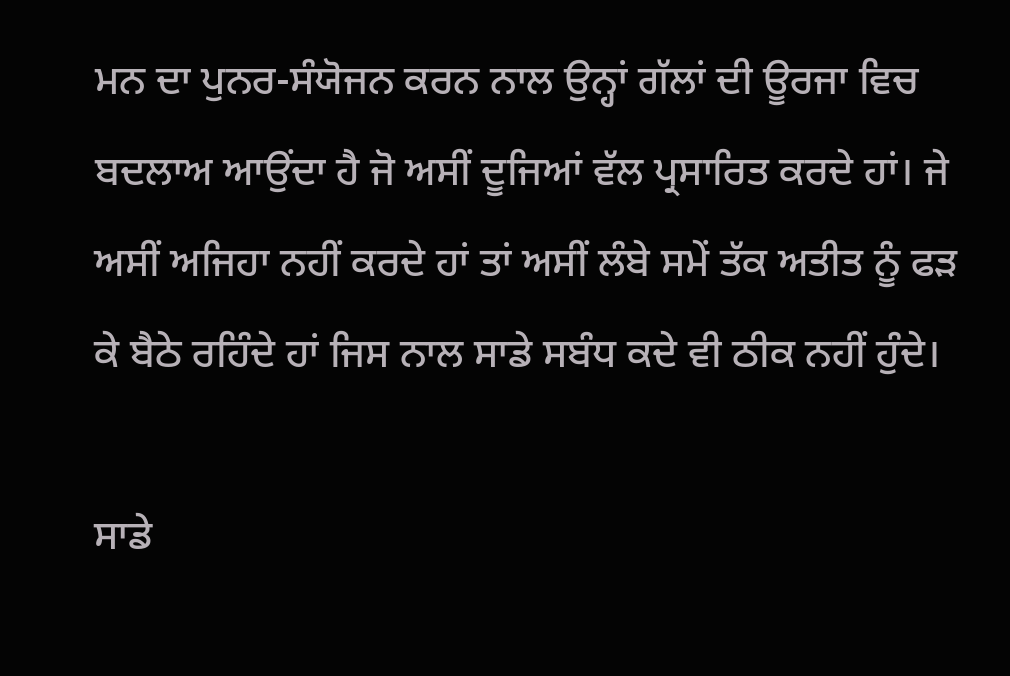ਮਨ ਦਾ ਪੁਨਰ-ਸੰਯੋਜਨ ਕਰਨ ਨਾਲ ਉਨ੍ਹਾਂ ਗੱਲਾਂ ਦੀ ਊਰਜਾ ਵਿਚ ਬਦਲਾਅ ਆਉਂਦਾ ਹੈ ਜੋ ਅਸੀਂ ਦੂਜਿਆਂ ਵੱਲ ਪ੍ਰਸਾਰਿਤ ਕਰਦੇ ਹਾਂ। ਜੇ ਅਸੀਂ ਅਜਿਹਾ ਨਹੀਂ ਕਰਦੇ ਹਾਂ ਤਾਂ ਅਸੀਂ ਲੰਬੇ ਸਮੇਂ ਤੱਕ ਅਤੀਤ ਨੂੰ ਫੜ ਕੇ ਬੈਠੇ ਰਹਿੰਦੇ ਹਾਂ ਜਿਸ ਨਾਲ ਸਾਡੇ ਸਬੰਧ ਕਦੇ ਵੀ ਠੀਕ ਨਹੀਂ ਹੁੰਦੇ।

ਸਾਡੇ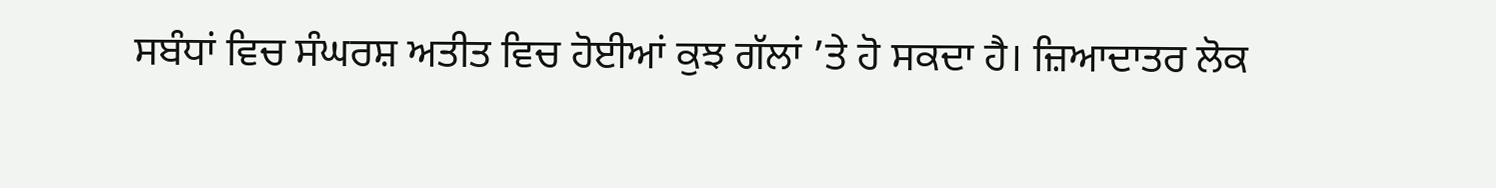ਸਬੰਧਾਂ ਵਿਚ ਸੰਘਰਸ਼ ਅਤੀਤ ਵਿਚ ਹੋਈਆਂ ਕੁਝ ਗੱਲਾਂ ’ਤੇ ਹੋ ਸਕਦਾ ਹੈ। ਜ਼ਿਆਦਾਤਰ ਲੋਕ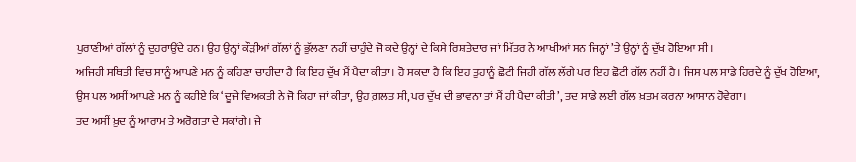ਪੁਰਾਣੀਆਂ ਗੱਲਾਂ ਨੂੰ ਦੁਹਰਾਉਂਦੇ ਹਨ। ਉਹ ਉਨ੍ਹਾਂ ਕੌੜੀਆਂ ਗੱਲਾਂ ਨੂੰ ਭੁੱਲਣਾ ਨਹੀਂ ਚਾਹੁੰਦੇ ਜੋ ਕਦੇ ਉਨ੍ਹਾਂ ਦੇ ਕਿਸੇ ਰਿਸ਼ਤੇਦਾਰ ਜਾਂ ਮਿੱਤਰ ਨੇ ਆਖੀਆਂ ਸਨ ਜਿਨ੍ਹਾਂ ’ਤੇ ਉਨ੍ਹਾਂ ਨੂੰ ਦੁੱਖ ਹੋਇਆ ਸੀ।
ਅਜਿਹੀ ਸਥਿਤੀ ਵਿਚ ਸਾਨੂੰ ਆਪਣੇ ਮਨ ਨੂੰ ਕਹਿਣਾ ਚਾਹੀਦਾ ਹੈ ਕਿ ਇਹ ਦੁੱਖ ਮੈਂ ਪੈਦਾ ਕੀਤਾ। ਹੋ ਸਕਦਾ ਹੈ ਕਿ ਇਹ ਤੁਹਾਨੂੰ ਛੋਟੀ ਜਿਹੀ ਗੱਲ ਲੱਗੇ ਪਰ ਇਹ ਛੋਟੀ ਗੱਲ ਨਹੀਂ ਹੈ। ਜਿਸ ਪਲ ਸਾਡੇ ਹਿਰਦੇ ਨੂੰ ਦੁੱਖ ਹੋਇਆ, ਉਸ ਪਲ ਅਸੀਂ ਆਪਣੇ ਮਨ ਨੂੰ ਕਹੀਏ ਕਿ ‘ਦੂਜੇ ਵਿਅਕਤੀ ਨੇ ਜੋ ਕਿਹਾ ਜਾਂ ਕੀਤਾ, ਉਹ ਗ਼ਲਤ ਸੀ, ਪਰ ਦੁੱਖ ਦੀ ਭਾਵਨਾ ਤਾਂ ਮੈਂ ਹੀ ਪੈਦਾ ਕੀਤੀ’, ਤਦ ਸਾਡੇ ਲਈ ਗੱਲ ਖ਼ਤਮ ਕਰਨਾ ਆਸਾਨ ਹੋਵੇਗਾ।
ਤਦ ਅਸੀਂ ਖ਼ੁਦ ਨੂੰ ਆਰਾਮ ਤੇ ਅਰੋਗਤਾ ਦੇ ਸਕਾਂਗੇ। ਜੇ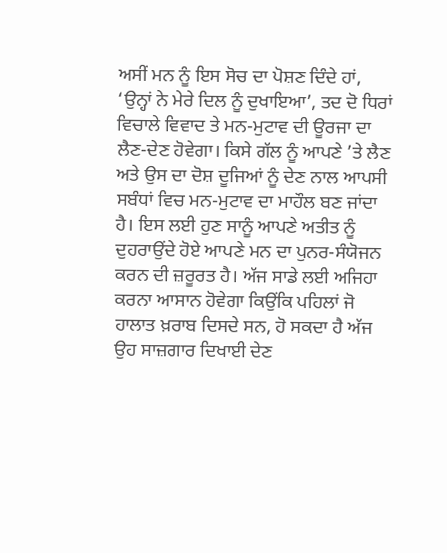ਅਸੀਂ ਮਨ ਨੂੰ ਇਸ ਸੋਚ ਦਾ ਪੋਸ਼ਣ ਦਿੰਦੇ ਹਾਂ, ‘ਉਨ੍ਹਾਂ ਨੇ ਮੇਰੇ ਦਿਲ ਨੂੰ ਦੁਖਾਇਆ’, ਤਦ ਦੋ ਧਿਰਾਂ ਵਿਚਾਲੇ ਵਿਵਾਦ ਤੇ ਮਨ-ਮੁਟਾਵ ਦੀ ਊਰਜਾ ਦਾ ਲੈਣ-ਦੇਣ ਹੋਵੇਗਾ। ਕਿਸੇ ਗੱਲ ਨੂੰ ਆਪਣੇ ’ਤੇ ਲੈਣ ਅਤੇ ਉਸ ਦਾ ਦੋਸ਼ ਦੂਜਿਆਂ ਨੂੰ ਦੇਣ ਨਾਲ ਆਪਸੀ ਸਬੰਧਾਂ ਵਿਚ ਮਨ-ਮੁਟਾਵ ਦਾ ਮਾਹੌਲ ਬਣ ਜਾਂਦਾ ਹੈ। ਇਸ ਲਈ ਹੁਣ ਸਾਨੂੰ ਆਪਣੇ ਅਤੀਤ ਨੂੰ ਦੁਹਰਾਉਂਦੇ ਹੋਏ ਆਪਣੇ ਮਨ ਦਾ ਪੁਨਰ-ਸੰਯੋਜਨ ਕਰਨ ਦੀ ਜ਼ਰੂਰਤ ਹੈ। ਅੱਜ ਸਾਡੇ ਲਈ ਅਜਿਹਾ ਕਰਨਾ ਆਸਾਨ ਹੋਵੇਗਾ ਕਿਉਂਕਿ ਪਹਿਲਾਂ ਜੋ ਹਾਲਾਤ ਖ਼ਰਾਬ ਦਿਸਦੇ ਸਨ, ਹੋ ਸਕਦਾ ਹੈ ਅੱਜ ਉਹ ਸਾਜ਼ਗਾਰ ਦਿਖਾਈ ਦੇਣ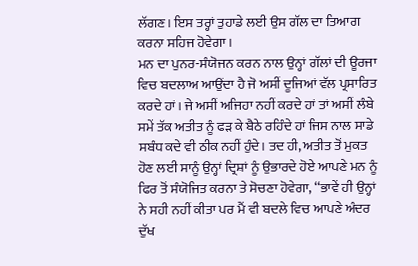ਲੱਗਣ। ਇਸ ਤਰ੍ਹਾਂ ਤੁਹਾਡੇ ਲਈ ਉਸ ਗੱਲ ਦਾ ਤਿਆਗ ਕਰਨਾ ਸਹਿਜ ਹੋਵੇਗਾ।
ਮਨ ਦਾ ਪੁਨਰ-ਸੰਯੋਜਨ ਕਰਨ ਨਾਲ ਉਨ੍ਹਾਂ ਗੱਲਾਂ ਦੀ ਊਰਜਾ ਵਿਚ ਬਦਲਾਅ ਆਉਂਦਾ ਹੈ ਜੋ ਅਸੀਂ ਦੂਜਿਆਂ ਵੱਲ ਪ੍ਰਸਾਰਿਤ ਕਰਦੇ ਹਾਂ। ਜੇ ਅਸੀਂ ਅਜਿਹਾ ਨਹੀਂ ਕਰਦੇ ਹਾਂ ਤਾਂ ਅਸੀਂ ਲੰਬੇ ਸਮੇਂ ਤੱਕ ਅਤੀਤ ਨੂੰ ਫੜ ਕੇ ਬੈਠੇ ਰਹਿੰਦੇ ਹਾਂ ਜਿਸ ਨਾਲ ਸਾਡੇ ਸਬੰਧ ਕਦੇ ਵੀ ਠੀਕ ਨਹੀਂ ਹੁੰਦੇ। ਤਦ ਹੀ, ਅਤੀਤ ਤੋਂ ਮੁਕਤ ਹੋਣ ਲਈ ਸਾਨੂੰ ਉਨ੍ਹਾਂ ਦ੍ਰਿਸ਼ਾਂ ਨੂੰ ਉਭਾਰਦੇ ਹੋਏ ਆਪਣੇ ਮਨ ਨੂੰ ਫਿਰ ਤੋਂ ਸੰਯੋਜਿਤ ਕਰਨਾ ਤੇ ਸੋਚਣਾ ਹੋਵੇਗਾ, ‘‘ਭਾਵੇਂ ਹੀ ਉਨ੍ਹਾਂ ਨੇ ਸਹੀ ਨਹੀਂ ਕੀਤਾ ਪਰ ਮੈਂ ਵੀ ਬਦਲੇ ਵਿਚ ਆਪਣੇ ਅੰਦਰ ਦੁੱਖ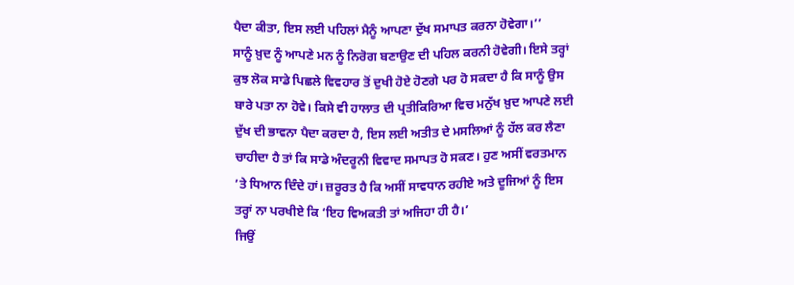ਪੈਦਾ ਕੀਤਾ, ਇਸ ਲਈ ਪਹਿਲਾਂ ਮੈਨੂੰ ਆਪਣਾ ਦੁੱਖ ਸਮਾਪਤ ਕਰਨਾ ਹੋਵੇਗਾ।’’
ਸਾਨੂੰ ਖ਼ੁਦ ਨੂੰ ਆਪਣੇ ਮਨ ਨੂੰ ਨਿਰੋਗ ਬਣਾਉਣ ਦੀ ਪਹਿਲ ਕਰਨੀ ਹੋਵੇਗੀ। ਇਸੇ ਤਰ੍ਹਾਂ ਕੁਝ ਲੋਕ ਸਾਡੇ ਪਿਛਲੇ ਵਿਵਹਾਰ ਤੋਂ ਦੁਖੀ ਹੋਏ ਹੋਣਗੇ ਪਰ ਹੋ ਸਕਦਾ ਹੈ ਕਿ ਸਾਨੂੰ ਉਸ ਬਾਰੇ ਪਤਾ ਨਾ ਹੋਵੇ। ਕਿਸੇ ਵੀ ਹਾਲਾਤ ਦੀ ਪ੍ਰਤੀਕਿਰਿਆ ਵਿਚ ਮਨੁੱਖ ਖ਼ੁਦ ਆਪਣੇ ਲਈ ਦੁੱਖ ਦੀ ਭਾਵਨਾ ਪੈਦਾ ਕਰਦਾ ਹੈ, ਇਸ ਲਈ ਅਤੀਤ ਦੇ ਮਸਲਿਆਂ ਨੂੰ ਹੱਲ ਕਰ ਲੈਣਾ ਚਾਹੀਦਾ ਹੈ ਤਾਂ ਕਿ ਸਾਡੇ ਅੰਦਰੂਨੀ ਵਿਵਾਦ ਸਮਾਪਤ ਹੋ ਸਕਣ। ਹੁਣ ਅਸੀਂ ਵਰਤਮਾਨ ’ਤੇ ਧਿਆਨ ਦਿੰਦੇ ਹਾਂ। ਜ਼ਰੂਰਤ ਹੈ ਕਿ ਅਸੀਂ ਸਾਵਧਾਨ ਰਹੀਏ ਅਤੇ ਦੂਜਿਆਂ ਨੂੰ ਇਸ ਤਰ੍ਹਾਂ ਨਾ ਪਰਖੀਏ ਕਿ ‘ਇਹ ਵਿਅਕਤੀ ਤਾਂ ਅਜਿਹਾ ਹੀ ਹੈ।’
ਜਿਉਂ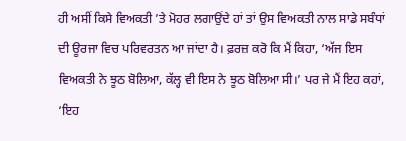ਹੀ ਅਸੀਂ ਕਿਸੇ ਵਿਅਕਤੀ ’ਤੇ ਮੋਹਰ ਲਗਾਉਂਦੇ ਹਾਂ ਤਾਂ ਉਸ ਵਿਅਕਤੀ ਨਾਲ ਸਾਡੇ ਸਬੰਧਾਂ ਦੀ ਊਰਜਾ ਵਿਚ ਪਰਿਵਰਤਨ ਆ ਜਾਂਦਾ ਹੈ। ਫ਼ਰਜ਼ ਕਰੋ ਕਿ ਮੈਂ ਕਿਹਾ, ‘ਅੱਜ ਇਸ ਵਿਅਕਤੀ ਨੇ ਝੂਠ ਬੋਲਿਆ, ਕੱਲ੍ਹ ਵੀ ਇਸ ਨੇ ਝੂਠ ਬੋਲਿਆ ਸੀ।’ ਪਰ ਜੇ ਮੈਂ ਇਹ ਕਹਾਂ, ‘ਇਹ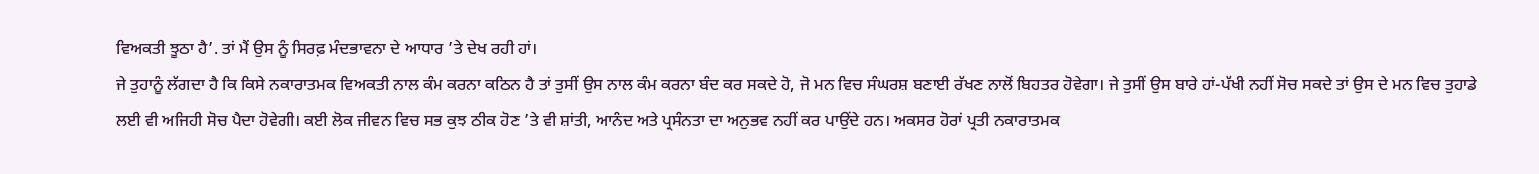ਵਿਅਕਤੀ ਝੂਠਾ ਹੈ’. ਤਾਂ ਮੈਂ ਉਸ ਨੂੰ ਸਿਰਫ਼ ਮੰਦਭਾਵਨਾ ਦੇ ਆਧਾਰ ’ਤੇ ਦੇਖ ਰਹੀ ਹਾਂ।
ਜੇ ਤੁਹਾਨੂੰ ਲੱਗਦਾ ਹੈ ਕਿ ਕਿਸੇ ਨਕਾਰਾਤਮਕ ਵਿਅਕਤੀ ਨਾਲ ਕੰਮ ਕਰਨਾ ਕਠਿਨ ਹੈ ਤਾਂ ਤੁਸੀਂ ਉਸ ਨਾਲ ਕੰਮ ਕਰਨਾ ਬੰਦ ਕਰ ਸਕਦੇ ਹੋ, ਜੋ ਮਨ ਵਿਚ ਸੰਘਰਸ਼ ਬਣਾਈ ਰੱਖਣ ਨਾਲੋਂ ਬਿਹਤਰ ਹੋਵੇਗਾ। ਜੇ ਤੁਸੀਂ ਉਸ ਬਾਰੇ ਹਾਂ-ਪੱਖੀ ਨਹੀਂ ਸੋਚ ਸਕਦੇ ਤਾਂ ਉਸ ਦੇ ਮਨ ਵਿਚ ਤੁਹਾਡੇ ਲਈ ਵੀ ਅਜਿਹੀ ਸੋਚ ਪੈਦਾ ਹੋਵੇਗੀ। ਕਈ ਲੋਕ ਜੀਵਨ ਵਿਚ ਸਭ ਕੁਝ ਠੀਕ ਹੋਣ ’ਤੇ ਵੀ ਸ਼ਾਂਤੀ, ਆਨੰਦ ਅਤੇ ਪ੍ਰਸੰਨਤਾ ਦਾ ਅਨੁਭਵ ਨਹੀਂ ਕਰ ਪਾਉਂਦੇ ਹਨ। ਅਕਸਰ ਹੋਰਾਂ ਪ੍ਰਤੀ ਨਕਾਰਾਤਮਕ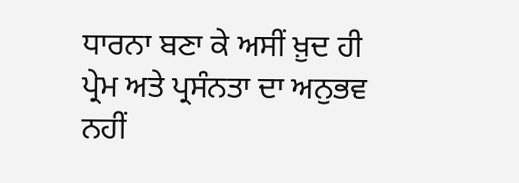ਧਾਰਨਾ ਬਣਾ ਕੇ ਅਸੀਂ ਖ਼ੁਦ ਹੀ ਪ੍ਰੇਮ ਅਤੇ ਪ੍ਰਸੰਨਤਾ ਦਾ ਅਨੁਭਵ ਨਹੀਂ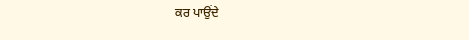ਕਰ ਪਾਉਂਦੇ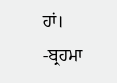ਹਾਂ।
-ਬ੍ਰਹਮਾ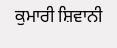ਕੁਮਾਰੀ ਸ਼ਿਵਾਨੀ